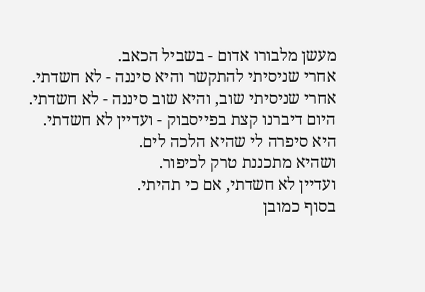מעשן מלבורו אדום - בשביל הכאב.
אחרי שניסיתי להתקשר והיא סיננה - לא חשדתי.
אחרי שניסיתי שוב, והיא שוב סיננה - לא חשדתי.
היום דיברנו קצת בפייסבוק - ועדיין לא חשדתי.
היא סיפרה לי שהיא הלכה לים.
ושהיא מתכננת טרק לכיפור.
ועדיין לא חשדתי, אם כי תהיתי.
בסוף כמובן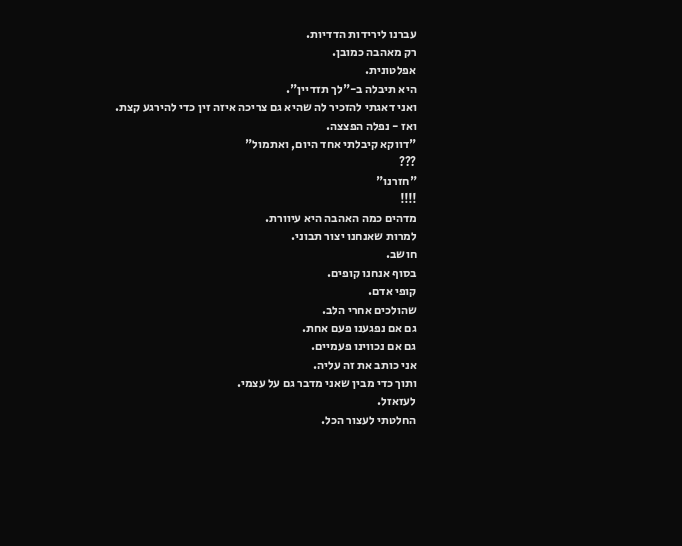עברנו לירידות הדדיות.
רק מאהבה כמובן.
אפלטונית.
היא תיבלה ב-"לך תזדיין".
ואני דאגתי להזכיר לה שהיא גם צריכה איזה זין כדי להירגע קצת.
ואז - נפלה הפצצה.
"דווקא קיבלתי אחד היום, ואתמול"
???
"חזרנו"
!!!!
מדהים כמה האהבה היא עיוורת.
למרות שאנחנו יצור תבוני.
חושב.
בסוף אנחנו קופים.
קופי אדם.
שהולכים אחרי הלב.
גם אם נפגענו פעם אחת.
גם אם נכווינו פעמיים.
אני כותב את זה עליה.
ותוך כדי מבין שאני מדבר גם על עצמי.
לעזאזל.
החלטתי לעצור הכל.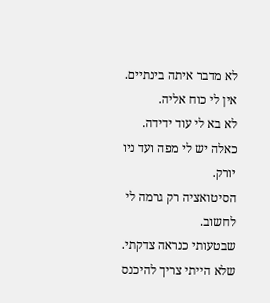לא מדבר איתה בינתיים.
אין לי כוח אליה.
לא בא לי עוד ידידה.
כאלה יש לי מפה ועד ניו יורק.
הסיטואציה רק גרמה לי לחשוב.
שבטעותי כנראה צדקתי.
שלא הייתי צריך להיכנס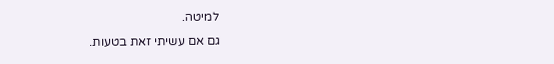למיטה.
גם אם עשיתי זאת בטעות.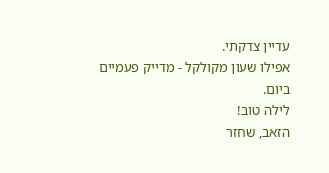עדיין צדקתי.
אפילו שעון מקולקל - מדייק פעמיים ביום.
לילה טוב!
הזאב, שחזר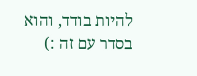להיות בודד, והוא בסדר עם זה :)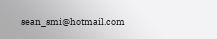sean_smi@hotmail.com